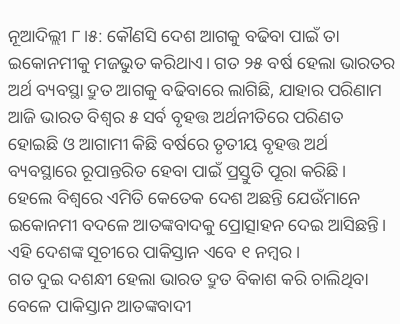ନୂଆଦିଲ୍ଲୀ ୮।୫: କୌଣସି ଦେଶ ଆଗକୁ ବଢିବା ପାଇଁ ତା ଇକୋନମୀକୁ ମଜଭୁତ କରିଥାଏ। ଗତ ୨୫ ବର୍ଷ ହେଲା ଭାରତର ଅର୍ଥ ବ୍ୟବସ୍ଥା ଦ୍ରୁତ ଆଗକୁ ବଢିବାରେ ଲାଗିଛି, ଯାହାର ପରିଣାମ ଆଜି ଭାରତ ବିଶ୍ୱର ୫ ସର୍ବ ବୃହତ୍ତ ଅର୍ଥନୀତିରେ ପରିଣତ ହୋଇଛି ଓ ଆଗାମୀ କିଛି ବର୍ଷରେ ତୃତୀୟ ବୃହତ୍ତ ଅର୍ଥ ବ୍ୟବସ୍ଥାରେ ରୂପାନ୍ତରିତ ହେବା ପାଇଁ ପ୍ରସ୍ତୁତି ପୂରା କରିଛି। ହେଲେ ବିଶ୍ୱରେ ଏମିତି କେତେକ ଦେଶ ଅଛନ୍ତି ଯେଉଁମାନେ ଇକୋନମୀ ବଦଳେ ଆତଙ୍କବାଦକୁ ପ୍ରୋତ୍ସାହନ ଦେଇ ଆସିଛନ୍ତି। ଏହି ଦେଶଙ୍କ ସୂଚୀରେ ପାକିସ୍ତାନ ଏବେ ୧ ନମ୍ବର।
ଗତ ଦୁଇ ଦଶନ୍ଧୀ ହେଲା ଭାରତ ଦ୍ରୁତ ବିକାଶ କରି ଚାଲିଥିବା ବେଳେ ପାକିସ୍ତାନ ଆତଙ୍କବାଦୀ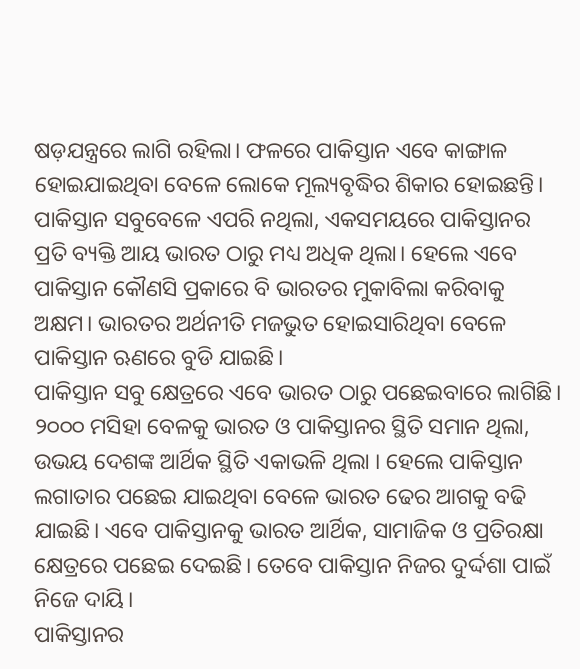ଷଡ଼ଯନ୍ତ୍ରରେ ଲାଗି ରହିଲା। ଫଳରେ ପାକିସ୍ତାନ ଏବେ କାଙ୍ଗାଳ ହୋଇଯାଇଥିବା ବେଳେ ଲୋକେ ମୂଲ୍ୟବୃଦ୍ଧିର ଶିକାର ହୋଇଛନ୍ତି। ପାକିସ୍ତାନ ସବୁବେଳେ ଏପରି ନଥିଲା, ଏକସମୟରେ ପାକିସ୍ତାନର ପ୍ରତି ବ୍ୟକ୍ତି ଆୟ ଭାରତ ଠାରୁ ମଧ୍ୟ ଅଧିକ ଥିଲା। ହେଲେ ଏବେ ପାକିସ୍ତାନ କୌଣସି ପ୍ରକାରେ ବି ଭାରତର ମୁକାବିଲା କରିବାକୁ ଅକ୍ଷମ। ଭାରତର ଅର୍ଥନୀତି ମଜଭୁତ ହୋଇସାରିଥିବା ବେଳେ ପାକିସ୍ତାନ ଋଣରେ ବୁଡି ଯାଇଛି।
ପାକିସ୍ତାନ ସବୁ କ୍ଷେତ୍ରରେ ଏବେ ଭାରତ ଠାରୁ ପଛେଇବାରେ ଲାଗିଛି। ୨୦୦୦ ମସିହା ବେଳକୁ ଭାରତ ଓ ପାକିସ୍ତାନର ସ୍ଥିତି ସମାନ ଥିଲା, ଉଭୟ ଦେଶଙ୍କ ଆର୍ଥିକ ସ୍ଥିତି ଏକାଭଳି ଥିଲା । ହେଲେ ପାକିସ୍ତାନ ଲଗାତାର ପଛେଇ ଯାଇଥିବା ବେଳେ ଭାରତ ଢେର ଆଗକୁ ବଢି ଯାଇଛି। ଏବେ ପାକିସ୍ତାନକୁ ଭାରତ ଆର୍ଥିକ, ସାମାଜିକ ଓ ପ୍ରତିରକ୍ଷା କ୍ଷେତ୍ରରେ ପଛେଇ ଦେଇଛି। ତେବେ ପାକିସ୍ତାନ ନିଜର ଦୁର୍ଦ୍ଦଶା ପାଇଁ ନିଜେ ଦାୟି।
ପାକିସ୍ତାନର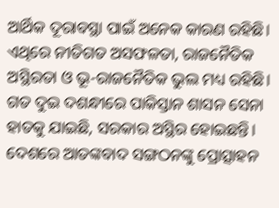ଆର୍ଥିକ ଦୂରାବସ୍ଥା ପାଇଁ ଅନେକ କାରଣ ରହିଛି। ଏଥିରେ ନୀତିଗତ ଅସଫଳତା, ରାଜନୈତିକ ଅସ୍ଥିରତା ଓ ଭୂ-ରାଜନୈତିକ ଭୁଲ ମଧ୍ୟ ରହିଛି। ଗତ ଦୁଇ ଦଶନ୍ଧୀରେ ପାକିସ୍ତାନ ଶାସନ ସେନା ହାତକୁ ଯାଇଛି, ସରକାର ଅସ୍ଥିର ହୋଇଛନ୍ତି। ଦେଶରେ ଆତଙ୍କବାଦ ସଙ୍ଗଠନଙ୍କୁ ପ୍ରୋତ୍ସାହନ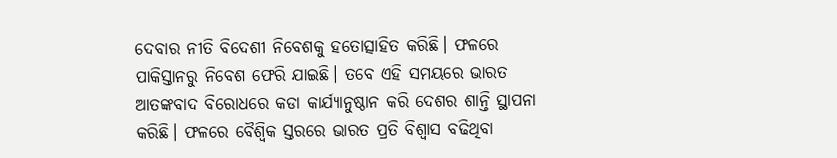ଦେବାର ନୀତି ବିଦେଶୀ ନିବେଶକୁ ହତୋତ୍ସାହିତ କରିଛି। ଫଳରେ ପାକିସ୍ତାନରୁ ନିବେଶ ଫେରି ଯାଇଛି। ତବେ ଏହି ସମୟରେ ଭାରତ ଆତଙ୍କବାଦ ବିରୋଧରେ କଡା କାର୍ଯ୍ୟାନୁଷ୍ଠାନ କରି ଦେଶର ଶାନ୍ତି ସ୍ଥାପନା କରିଛି। ଫଳରେ ବୈଶ୍ୱିକ ସ୍ତରରେ ଭାରତ ପ୍ରତି ବିଶ୍ୱାସ ବଢିଥିବା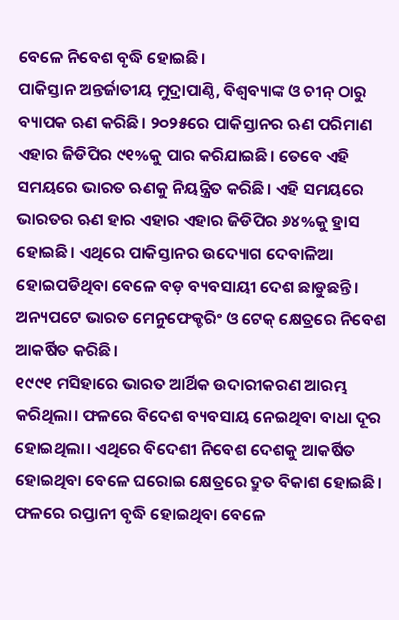ବେଳେ ନିବେଶ ବୃଦ୍ଧି ହୋଇଛି।
ପାକିସ୍ତାନ ଅନ୍ତର୍ଜାତୀୟ ମୁଦ୍ରାପାଣ୍ଠି, ବିଶ୍ୱବ୍ୟାଙ୍କ ଓ ଚୀନ୍ ଠାରୁ ବ୍ୟାପକ ଋଣ କରିଛି। ୨୦୨୫ରେ ପାକିସ୍ତାନର ଋଣ ପରିମାଣ ଏହାର ଜିଡିପିର ୯୧%କୁ ପାର କରିଯାଇଛି। ତେବେ ଏହି ସମୟରେ ଭାରତ ଋଣକୁ ନିୟନ୍ତ୍ରିତ କରିଛି। ଏହି ସମୟରେ ଭାରତର ଋଣ ହାର ଏହାର ଏହାର ଜିଡିପିର ୬୪%କୁ ହ୍ରାସ ହୋଇଛି। ଏଥିରେ ପାକିସ୍ତାନର ଉଦ୍ୟୋଗ ଦେବାଳିଆ ହୋଇପଡିଥିବା ବେଳେ ବଡ଼ ବ୍ୟବସାୟୀ ଦେଶ ଛାଡୁଛନ୍ତି। ଅନ୍ୟପଟେ ଭାରତ ମେନୁଫେକ୍ଚରିଂ ଓ ଟେକ୍ କ୍ଷେତ୍ରରେ ନିବେଶ ଆକର୍ଷିତ କରିଛି।
୧୯୯୧ ମସିହାରେ ଭାରତ ଆର୍ଥିକ ଉଦାରୀକରଣ ଆରମ୍ଭ କରିଥିଲା। ଫଳରେ ବିଦେଶ ବ୍ୟବସାୟ ନେଇଥିବା ବାଧା ଦୂର ହୋଇଥିଲା। ଏଥିରେ ବିଦେଶୀ ନିବେଶ ଦେଶକୁ ଆକର୍ଷିତ ହୋଇଥିବା ବେଳେ ଘରୋଇ କ୍ଷେତ୍ରରେ ଦ୍ରୁତ ବିକାଶ ହୋଇଛି। ଫଳରେ ରପ୍ତାନୀ ବୃଦ୍ଧି ହୋଇଥିବା ବେଳେ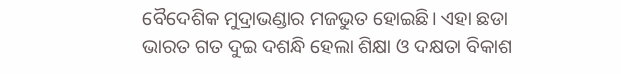ବୈଦେଶିକ ମୁଦ୍ରାଭଣ୍ଡାର ମଜଭୁତ ହୋଇଛି। ଏହା ଛଡା ଭାରତ ଗତ ଦୁଇ ଦଶନ୍ଧି ହେଲା ଶିକ୍ଷା ଓ ଦକ୍ଷତା ବିକାଶ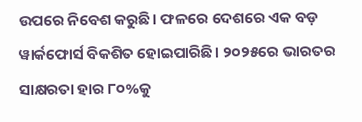ଉପରେ ନିବେଶ କରୁଛି। ଫଳରେ ଦେଶରେ ଏକ ବଡ଼ ୱାର୍କଫୋର୍ସ ବିକଶିତ ହୋଇପାରିଛି। ୨୦୨୫ରେ ଭାରତର ସାକ୍ଷରତା ହାର ୮୦%କୁ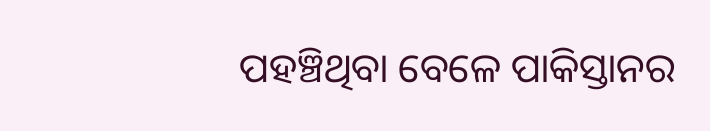ପହଞ୍ଚିଥିବା ବେଳେ ପାକିସ୍ତାନର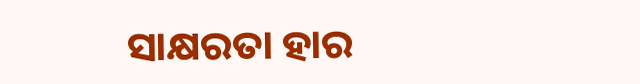ସାକ୍ଷରତା ହାର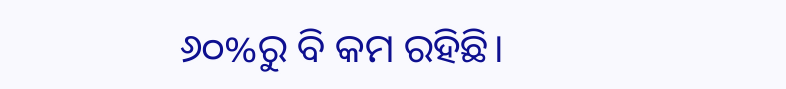୬୦%ରୁ ବି କମ ରହିଛି।